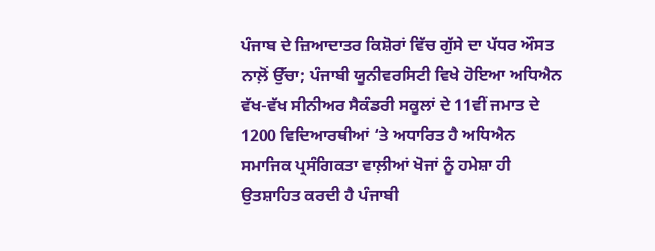ਪੰਜਾਬ ਦੇ ਜ਼ਿਆਦਾਤਰ ਕਿਸ਼ੋਰਾਂ ਵਿੱਚ ਗੁੱਸੇ ਦਾ ਪੱਧਰ ਔਸਤ ਨਾਲ਼ੋਂ ਉੱਚਾ; ਪੰਜਾਬੀ ਯੂਨੀਵਰਸਿਟੀ ਵਿਖੇ ਹੋਇਆ ਅਧਿਐਨ
ਵੱਖ-ਵੱਖ ਸੀਨੀਅਰ ਸੈਕੰਡਰੀ ਸਕੂਲਾਂ ਦੇ 11ਵੀਂ ਜਮਾਤ ਦੇ 1200 ਵਿਦਿਆਰਥੀਆਂ ‘ਤੇ ਅਧਾਰਿਤ ਹੈ ਅਧਿਐਨ
ਸਮਾਜਿਕ ਪ੍ਰਸੰਗਿਕਤਾ ਵਾਲ਼ੀਆਂ ਖੋਜਾਂ ਨੂੰ ਹਮੇਸ਼ਾ ਹੀ ਉਤਸ਼ਾਹਿਤ ਕਰਦੀ ਹੈ ਪੰਜਾਬੀ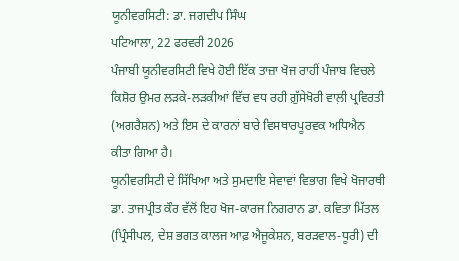ਯੂਨੀਵਰਸਿਟੀ: ਡਾ. ਜਗਦੀਪ ਸਿੰਘ
ਪਟਿਆਲਾ, 22 ਫਰਵਰੀ 2026
ਪੰਜਾਬੀ ਯੂਨੀਵਰਸਿਟੀ ਵਿਖੇ ਹੋਈ ਇੱਕ ਤਾਜ਼ਾ ਖੋਜ ਰਾਹੀਂ ਪੰਜਾਬ ਵਿਚਲੇ ਕਿਸ਼ੋਰ ਉਮਰ ਲੜਕੇ-ਲੜਕੀਆਂ ਵਿੱਚ ਵਧ ਰਹੀ ਗ਼ੁੱਸੇਖੋਰੀ ਵਾਲ਼ੀ ਪ੍ਰਵਿਰਤੀ (ਅਗਰੈਸ਼ਨ) ਅਤੇ ਇਸ ਦੇ ਕਾਰਨਾਂ ਬਾਰੇ ਵਿਸਥਾਰਪੂਰਵਕ ਅਧਿਐਨ ਕੀਤਾ ਗਿਆ ਹੈ।
ਯੂਨੀਵਰਸਿਟੀ ਦੇ ਸਿੱਖਿਆ ਅਤੇ ਸੁਮਦਾਇ ਸੇਵਾਵਾਂ ਵਿਭਾਗ ਵਿਖੇ ਖੋਜਾਰਥੀ ਡਾ. ਤਾਜਪ੍ਰੀਤ ਕੌਰ ਵੱਲੋਂ ਇਹ ਖੋਜ-ਕਾਰਜ ਨਿਗਰਾਨ ਡਾ. ਕਵਿਤਾ ਮਿੱਤਲ (ਪ੍ਰਿੰਸੀਪਲ, ਦੇਸ਼ ਭਗਤ ਕਾਲਜ ਆਫ਼ ਐਜੂਕੇਸ਼ਨ, ਬਰੜਵਾਲ-ਧੂਰੀ) ਦੀ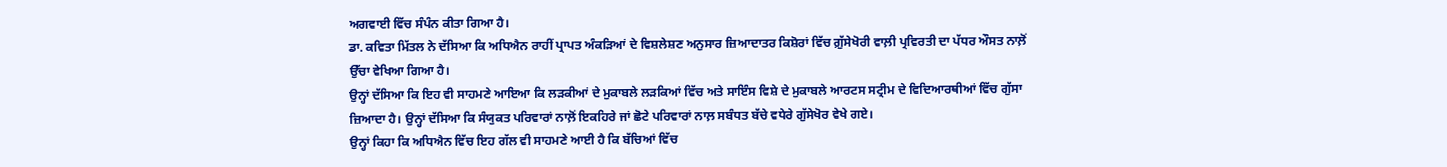ਅਗਵਾਈ ਵਿੱਚ ਸੰਪੰਨ ਕੀਤਾ ਗਿਆ ਹੈ।
ਡਾ. ਕਵਿਤਾ ਮਿੱਤਲ ਨੇ ਦੱਸਿਆ ਕਿ ਅਧਿਐਨ ਰਾਹੀਂ ਪ੍ਰਾਪਤ ਅੰਕੜਿਆਂ ਦੇ ਵਿਸ਼ਲੇਸ਼ਣ ਅਨੁਸਾਰ ਜ਼ਿਆਦਾਤਰ ਕਿਸ਼ੋਰਾਂ ਵਿੱਚ ਗ਼ੁੱਸੇਖੋਰੀ ਵਾਲ਼ੀ ਪ੍ਰਵਿਰਤੀ ਦਾ ਪੱਧਰ ਔਸਤ ਨਾਲ਼ੋਂ ਉੱਚਾ ਵੇਖਿਆ ਗਿਆ ਹੈ।
ਉਨ੍ਹਾਂ ਦੱਸਿਆ ਕਿ ਇਹ ਵੀ ਸਾਹਮਣੇ ਆਇਆ ਕਿ ਲੜਕੀਆਂ ਦੇ ਮੁਕਾਬਲੇ ਲੜਕਿਆਂ ਵਿੱਚ ਅਤੇ ਸਾਇੰਸ ਵਿਸ਼ੇ ਦੇ ਮੁਕਾਬਲੇ ਆਰਟਸ ਸਟ੍ਰੀਮ ਦੇ ਵਿਦਿਆਰਥੀਆਂ ਵਿੱਚ ਗੁੱਸਾ ਜ਼ਿਆਦਾ ਹੈ। ਉਨ੍ਹਾਂ ਦੱਸਿਆ ਕਿ ਸੰਯੁਕਤ ਪਰਿਵਾਰਾਂ ਨਾਲ਼ੋਂ ਇਕਹਿਰੇ ਜਾਂ ਛੋਟੇ ਪਰਿਵਾਰਾਂ ਨਾਲ਼ ਸਬੰਧਤ ਬੱਚੇ ਵਧੇਰੇ ਗੁੱਸੇਖੋਰ ਵੇਖੇ ਗਏ।
ਉਨ੍ਹਾਂ ਕਿਹਾ ਕਿ ਅਧਿਐਨ ਵਿੱਚ ਇਹ ਗੱਲ ਵੀ ਸਾਹਮਣੇ ਆਈ ਹੈ ਕਿ ਬੱਚਿਆਂ ਵਿੱਚ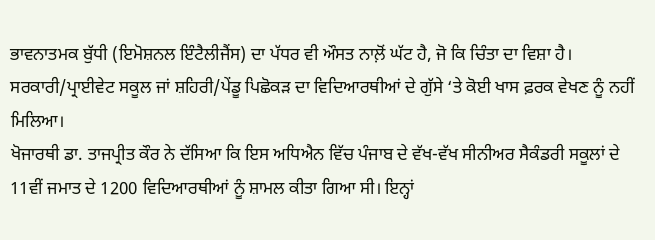ਭਾਵਨਾਤਮਕ ਬੁੱਧੀ (ਇਮੋਸ਼ਨਲ ਇੰਟੈਲੀਜੈਂਸ) ਦਾ ਪੱਧਰ ਵੀ ਔਸਤ ਨਾਲ਼ੋਂ ਘੱਟ ਹੈ, ਜੋ ਕਿ ਚਿੰਤਾ ਦਾ ਵਿਸ਼ਾ ਹੈ। ਸਰਕਾਰੀ/ਪ੍ਰਾਈਵੇਟ ਸਕੂਲ ਜਾਂ ਸ਼ਹਿਰੀ/ਪੇਂਡੂ ਪਿਛੋਕੜ ਦਾ ਵਿਦਿਆਰਥੀਆਂ ਦੇ ਗੁੱਸੇ ‘ਤੇ ਕੋਈ ਖਾਸ ਫ਼ਰਕ ਵੇਖਣ ਨੂੰ ਨਹੀਂ ਮਿਲਿਆ।
ਖੋਜਾਰਥੀ ਡਾ. ਤਾਜਪ੍ਰੀਤ ਕੌਰ ਨੇ ਦੱਸਿਆ ਕਿ ਇਸ ਅਧਿਐਨ ਵਿੱਚ ਪੰਜਾਬ ਦੇ ਵੱਖ-ਵੱਖ ਸੀਨੀਅਰ ਸੈਕੰਡਰੀ ਸਕੂਲਾਂ ਦੇ 11ਵੀਂ ਜਮਾਤ ਦੇ 1200 ਵਿਦਿਆਰਥੀਆਂ ਨੂੰ ਸ਼ਾਮਲ ਕੀਤਾ ਗਿਆ ਸੀ। ਇਨ੍ਹਾਂ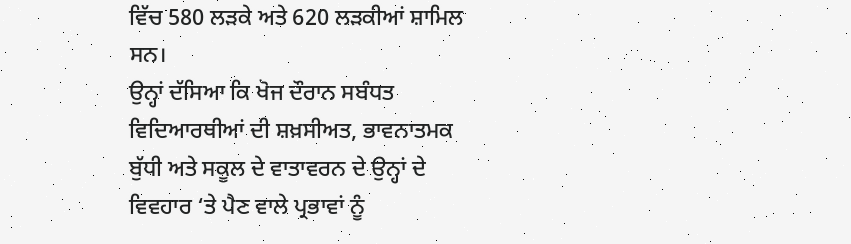ਵਿੱਚ 580 ਲੜਕੇ ਅਤੇ 620 ਲੜਕੀਆਂ ਸ਼ਾਮਿਲ ਸਨ।
ਉਨ੍ਹਾਂ ਦੱਸਿਆ ਕਿ ਖੋਜ ਦੌਰਾਨ ਸਬੰਧਤ ਵਿਦਿਆਰਥੀਆਂ ਦੀ ਸ਼ਖ਼ਸੀਅਤ, ਭਾਵਨਾਤਮਕ ਬੁੱਧੀ ਅਤੇ ਸਕੂਲ ਦੇ ਵਾਤਾਵਰਨ ਦੇ ਉਨ੍ਹਾਂ ਦੇ ਵਿਵਹਾਰ ‘ਤੇ ਪੈਣ ਵਾਲੇ ਪ੍ਰਭਾਵਾਂ ਨੂੰ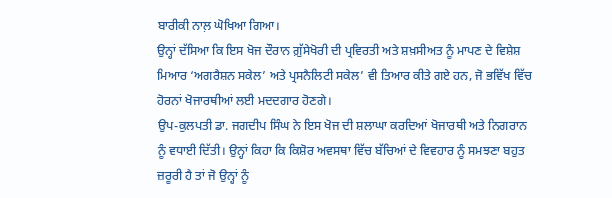ਬਾਰੀਕੀ ਨਾਲ਼ ਘੋਖਿਆ ਗਿਆ।
ਉਨ੍ਹਾਂ ਦੱਸਿਆ ਕਿ ਇਸ ਖੋਜ ਦੌਰਾਨ ਗ਼ੁੱਸੇਖੋਰੀ ਦੀ ਪ੍ਰਵਿਰਤੀ ਅਤੇ ਸ਼ਖ਼ਸੀਅਤ ਨੂੰ ਮਾਪਣ ਦੇ ਵਿਸ਼ੇਸ਼ ਮਿਆਰ ‘ਅਗਰੈਸ਼ਨ ਸਕੇਲ’ ਅਤੇ ਪ੍ਰਸਨੈਲਿਟੀ ਸਕੇਲ’ ਵੀ ਤਿਆਰ ਕੀਤੇ ਗਏ ਹਨ, ਜੋ ਭਵਿੱਖ ਵਿੱਚ ਹੋਰਨਾਂ ਖੋਜਾਰਥੀਆਂ ਲਈ ਮਦਦਗਾਰ ਹੋਣਗੇ।
ਉਪ-ਕੁਲਪਤੀ ਡਾ. ਜਗਦੀਪ ਸਿੰਘ ਨੇ ਇਸ ਖੋਜ ਦੀ ਸ਼ਲਾਘਾ ਕਰਦਿਆਂ ਖੋਜਾਰਥੀ ਅਤੇ ਨਿਗਰਾਨ ਨੂੰ ਵਧਾਈ ਦਿੱਤੀ। ਉਨ੍ਹਾਂ ਕਿਹਾ ਕਿ ਕਿਸ਼ੋਰ ਅਵਸਥਾ ਵਿੱਚ ਬੱਚਿਆਂ ਦੇ ਵਿਵਹਾਰ ਨੂੰ ਸਮਝਣਾ ਬਹੁਤ ਜ਼ਰੂਰੀ ਹੈ ਤਾਂ ਜੋ ਉਨ੍ਹਾਂ ਨੂੰ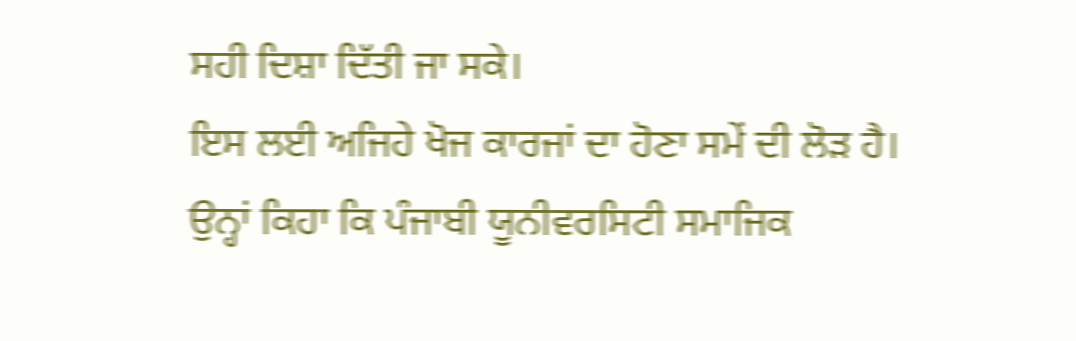ਸਹੀ ਦਿਸ਼ਾ ਦਿੱਤੀ ਜਾ ਸਕੇ।
ਇਸ ਲਈ ਅਜਿਹੇ ਖੋਜ ਕਾਰਜਾਂ ਦਾ ਹੋਣਾ ਸਮੇਂ ਦੀ ਲੋੜ ਹੈ। ਉਨ੍ਹਾਂ ਕਿਹਾ ਕਿ ਪੰਜਾਬੀ ਯੂਨੀਵਰਸਿਟੀ ਸਮਾਜਿਕ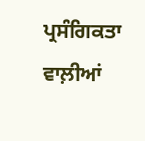ਪ੍ਰਸੰਗਿਕਤਾ ਵਾਲ਼ੀਆਂ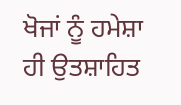ਖੋਜਾਂ ਨੂੰ ਹਮੇਸ਼ਾ ਹੀ ਉਤਸ਼ਾਹਿਤ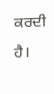ਕਰਦੀ ਹੈ।